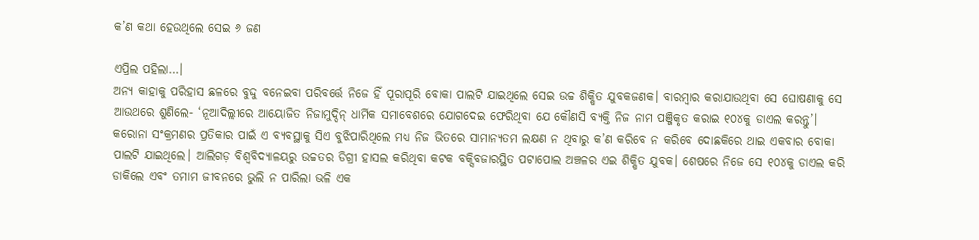କ’ଣ କଥା ହେଉଥିଲେ ସେଇ ୬ ଜଣ

ଏପ୍ରିଲ ପହିଲା…।
ଅନ୍ୟ କାହାକୁ ପରିହାସ ଛଳରେ ବୁଦ୍ଦୁ ବନେଇବା ପରିବର୍ତ୍ତେ ନିଜେ ହିଁ ପୂରାପୂରି ବୋକା ପାଲଟି ଯାଇଥିଲେ ସେଇ ଉଚ୍ଚ ଶିକ୍ଷିତ ଯୁବକଜଣକ। ବାରମ୍ବାର କରାଯାଉଥିବା ସେ ଘୋଷଣାକୁ ସେ ଆଉଥରେ ଶୁଣିଲେ- ‘ନୂଆଦିଲ୍ଲୀରେ ଆୟୋଜିତ ନିଜାମୁଦ୍ଦିନ୍ ଧାର୍ମିକ ସମାବେଶରେ ଯୋଗଦେଇ ଫେରିଥିବା ଯେ କୌଣସି ବ୍ୟକ୍ତି ନିଜ ନାମ ପଞ୍ଜିକୃତ କରାଇ ୧୦୪କୁ ଡାଏଲ କରନ୍ତୁ’। କରୋନା ସଂକ୍ରମଣର ପ୍ରତିକାର ପାଇଁ ଏ ବ୍ୟବସ୍ଥାକୁ ସିଏ ବୁଝିପାରିଥିଲେ ମଧ୍ୟ ନିଜ ଭିତରେ ସାମାନ୍ୟତମ ଲକ୍ଷଣ ନ ଥିବାରୁ କ’ଣ କରିବେ ନ କରିବେ ଦୋଛକିରେ ଥାଇ ଏକବାର ବୋକା ପାଲଟି ଯାଇଥିଲେ। ଆଲିଗଡ଼ ବିଶ୍ୱବିଦ୍ୟାଳୟରୁ ଉଚ୍ଚତର ଡିଗ୍ରୀ ହାସଲ କରିଥିବା କଟକ ବକ୍ସିବଜାରସ୍ଥିତ ପଟାପୋଲ ଅଞ୍ଚଳର ଏଇ ଶିକ୍ଷିତ ଯୁବକ। ଶେଷରେ ନିଜେ ସେ ୧୦୪କୁ ଡାଏଲ କରି ଡାକିଲେ ଏବଂ ତମାମ ଜୀବନରେ ଭୁଲି ନ ପାରିଲା ଭଳି ଏକ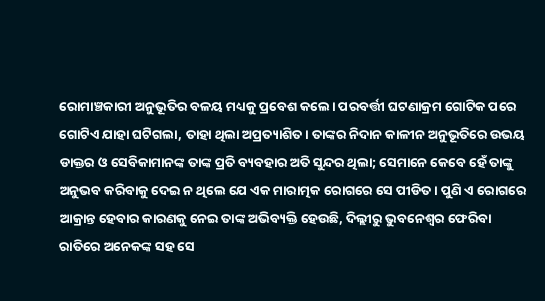ରୋମାଞ୍ଚକାରୀ ଅନୁଭୂତିର ବଳୟ ମଧ୍ୟକୁ ପ୍ରବେଶ କଲେ। ପରବର୍ତ୍ତୀ ଘଟଣାକ୍ରମ ଗୋଟିକ ପରେ ଗୋଟିଏ ଯାହା ଘଟିଗଲା, ତାହା ଥିଲା ଅପ୍ରତ୍ୟାଶିତ। ତାଙ୍କର ନିଦାନ କାଳୀନ ଅନୁଭୂତିରେ ଉଭୟ ଡାକ୍ତର ଓ ସେବିକାମାନଙ୍କ ତାଙ୍କ ପ୍ରତି ବ୍ୟବହାର ଅତି ସୁନ୍ଦର ଥିଲା; ସେମାନେ କେବେ ହେଁ ତାଙ୍କୁ ଅନୁଭବ କରିବାକୁ ଦେଇ ନ ଥିଲେ ଯେ ଏକ ମାରାତ୍ମକ ରୋଗରେ ସେ ପୀଡିତ। ପୁଣି ଏ ରୋଗରେ ଆକ୍ରାନ୍ତ ହେବାର କାରଣକୁ ନେଇ ତାଙ୍କ ଅଭିବ୍ୟକ୍ତି ହେଉଛି, ଦିଲ୍ଲୀରୁ ଭୁବନେଶ୍ୱର ଫେରିବା ରାତିରେ ଅନେକଙ୍କ ସହ ସେ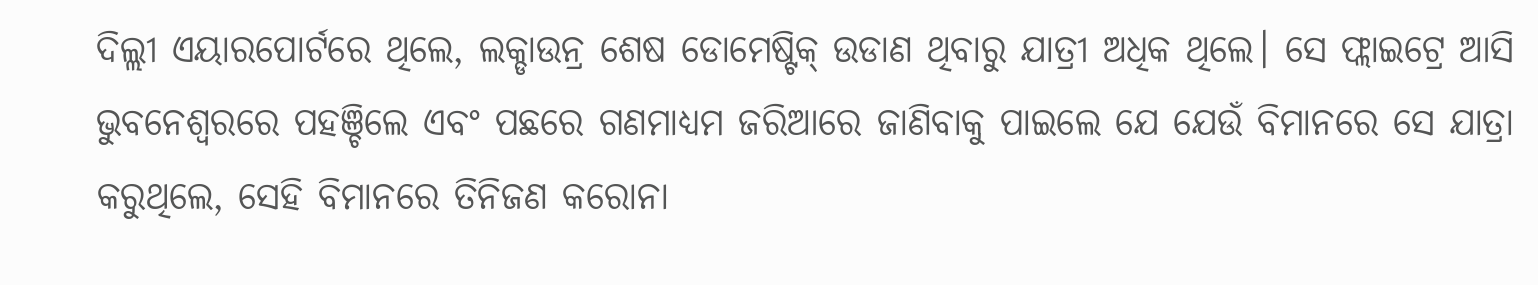ଦିଲ୍ଲୀ ଏୟାରପୋର୍ଟରେ ଥିଲେ, ଲକ୍ଡାଉନ୍ର ଶେଷ ଡୋମେଷ୍ଟିକ୍ ଉଡାଣ ଥିବାରୁ ଯାତ୍ରୀ ଅଧିକ ଥିଲେ। ସେ ଫ୍ଲାଇଟ୍ରେ ଆସି ଭୁବନେଶ୍ୱରରେ ପହଞ୍ଚିଲେ ଏବଂ ପଛରେ ଗଣମାଧ୍ୟମ ଜରିଆରେ ଜାଣିବାକୁ ପାଇଲେ ଯେ ଯେଉଁ ବିମାନରେ ସେ ଯାତ୍ରା କରୁଥିଲେ, ସେହି ବିମାନରେ ତିନିଜଣ କରୋନା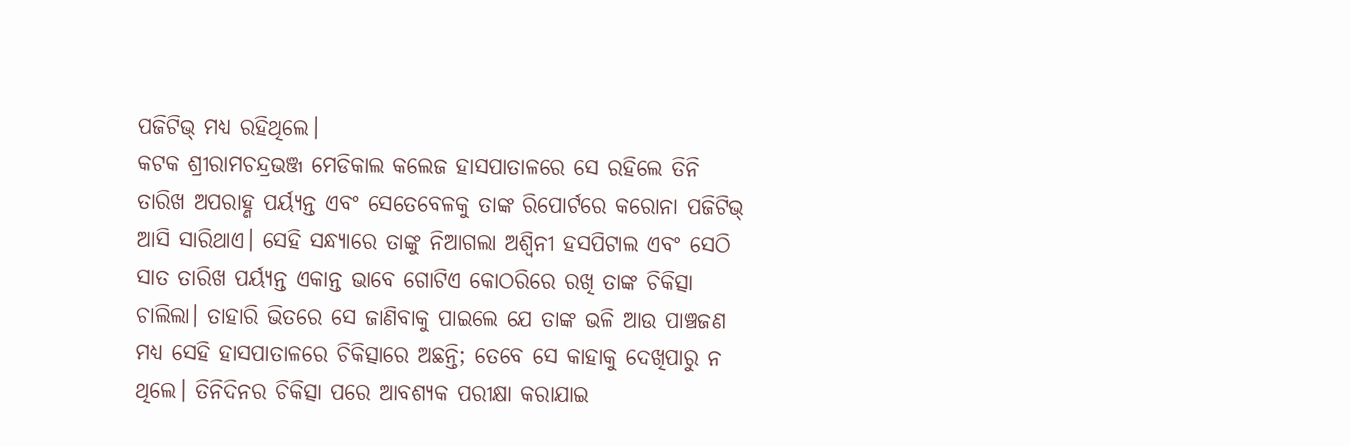ପଜିଟିଭ୍ ମଧ୍ୟ ରହିଥିଲେ।
କଟକ ଶ୍ରୀରାମଚନ୍ଦ୍ରଭଞ୍ଜ ମେଡିକାଲ କଲେଜ ହାସପାତାଳରେ ସେ ରହିଲେ ତିନି ତାରିଖ ଅପରାହ୍ଣ ପର୍ୟ୍ୟନ୍ତ ଏବଂ ସେତେବେଳକୁ ତାଙ୍କ ରିପୋର୍ଟରେ କରୋନା ପଜିଟିଭ୍ ଆସି ସାରିଥାଏ। ସେହି ସନ୍ଧ୍ୟାରେ ତାଙ୍କୁ ନିଆଗଲା ଅଶ୍ୱିନୀ ହସପିଟାଲ ଏବଂ ସେଠି ସାତ ତାରିଖ ପର୍ୟ୍ୟନ୍ତ ଏକାନ୍ତ ଭାବେ ଗୋଟିଏ କୋଠରିରେ ରଖି ତାଙ୍କ ଚିକିତ୍ସା ଚାଲିଲା। ତାହାରି ଭିତରେ ସେ ଜାଣିବାକୁ ପାଇଲେ ଯେ ତାଙ୍କ ଭଳି ଆଉ ପାଞ୍ଚଜଣ ମଧ୍ୟ ସେହି ହାସପାତାଳରେ ଚିକିତ୍ସାରେ ଅଛନ୍ତି; ତେବେ ସେ କାହାକୁ ଦେଖିପାରୁ ନ ଥିଲେ। ତିନିଦିନର ଚିକିତ୍ସା ପରେ ଆବଶ୍ୟକ ପରୀକ୍ଷା କରାଯାଇ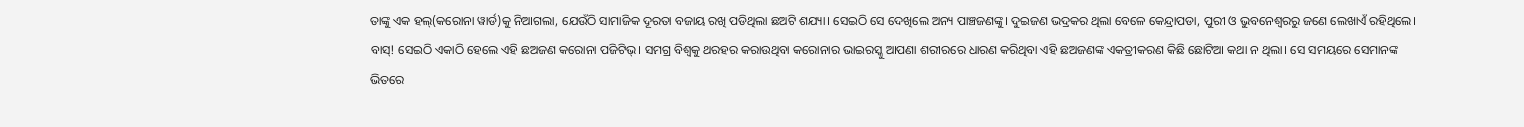ତାଙ୍କୁ ଏକ ହଲ୍(କରୋନା ୱାର୍ଡ)କୁ ନିଆଗଲା, ଯେଉଁଠି ସାମାଜିକ ଦୂରତା ବଜାୟ ରଖି ପଡିଥିଲା ଛଅଟି ଶଯ୍ୟା। ସେଇଠି ସେ ଦେଖିଲେ ଅନ୍ୟ ପାଞ୍ଚଜଣଙ୍କୁ। ଦୁଇଜଣ ଭଦ୍ରକର ଥିଲା ବେଳେ କେନ୍ଦ୍ରାପଡା, ପୁରୀ ଓ ଭୁବନେଶ୍ୱରରୁ ଜଣେ ଲେଖାଏଁ ରହିଥିଲେ।
ବାସ୍! ସେଇଠି ଏକାଠି ହେଲେ ଏହି ଛଅଜଣ କରୋନା ପଜିଟିଭ୍। ସମଗ୍ର ବିଶ୍ୱକୁ ଥରହର କରାଉଥିବା କରୋନାର ଭାଇରସ୍କୁ ଆପଣା ଶରୀରରେ ଧାରଣ କରିଥିବା ଏହି ଛଅଜଣଙ୍କ ଏକତ୍ରୀକରଣ କିଛି ଛୋଟିଆ କଥା ନ ଥିଲା। ସେ ସମୟରେ ସେମାନଙ୍କ ଭିତରେ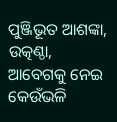ପୁଞ୍ଜିଭୂତ ଆଶଙ୍କା, ଉତ୍କଣ୍ଠା, ଆବେଗକୁ ନେଇ କେଉଁଭଳି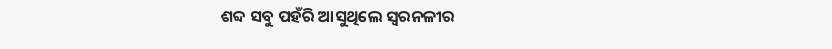ଶବ୍ଦ ସବୁ ପହଁରି ଆସୁଥିଲେ ସ୍ୱରନଳୀର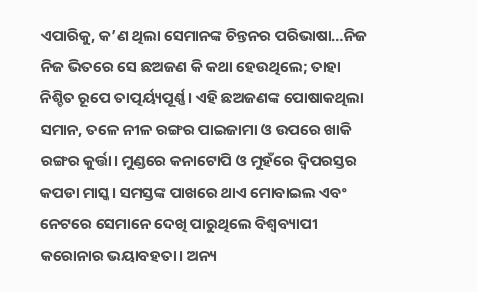ଏପାରିକୁ, କ’ଣ ଥିଲା ସେମାନଙ୍କ ଚିନ୍ତନର ପରିଭାଷା…ନିଜ ନିଜ ଭିତରେ ସେ ଛଅଜଣ କି କଥା ହେଉଥିଲେ; ତାହା ନିଶ୍ଚିତ ରୂପେ ତାତ୍ପର୍ୟ୍ୟପୂର୍ଣ୍ଣ। ଏହି ଛଅଜଣଙ୍କ ପୋଷାକଥିଲା ସମାନ, ତଳେ ନୀଳ ରଙ୍ଗର ପାଇଜାମା ଓ ଉପରେ ଖାକି ରଙ୍ଗର କୁର୍ତ୍ତା। ମୁଣ୍ଡରେ କନାଟୋପି ଓ ମୁହଁରେ ଦ୍ୱିପରସ୍ତର କପଡା ମାସ୍କ। ସମସ୍ତଙ୍କ ପାଖରେ ଥାଏ ମୋବାଇଲ ଏବଂ ନେଟରେ ସେମାନେ ଦେଖି ପାରୁଥିଲେ ବିଶ୍ୱବ୍ୟାପୀ କରୋନାର ଭୟାବହତା। ଅନ୍ୟ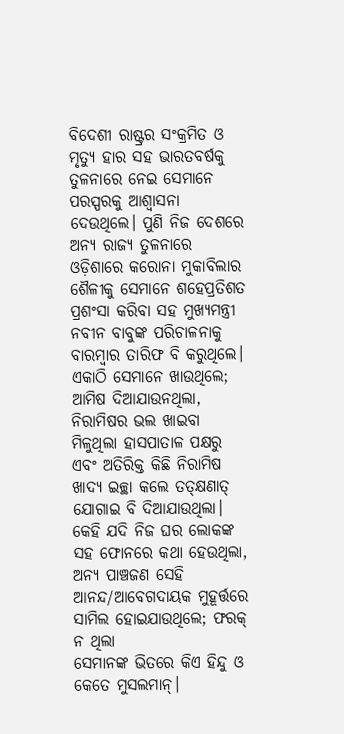ବିଦେଶୀ ରାଷ୍ଟ୍ରର ସଂକ୍ରମିତ ଓ ମୃତ୍ୟୁ ହାର ସହ ଭାରତବର୍ଷକୁ ତୁଳନାରେ ନେଇ ସେମାନେ ପରସ୍ପରକୁ ଆଶ୍ୱାସନା ଦେଉଥିଲେ। ପୁଣି ନିଜ ଦେଶରେ ଅନ୍ୟ ରାଜ୍ୟ ତୁଳନାରେ ଓଡ଼ିଶାରେ କରୋନା ମୁକାବିଲାର ଶୈଳୀକୁ ସେମାନେ ଶହେପ୍ରତିଶତ ପ୍ରଶଂସା କରିବା ସହ ମୁଖ୍ୟମନ୍ତ୍ରୀ ନବୀନ ବାବୁଙ୍କ ପରିଚାଳନାକୁ ବାରମ୍ବାର ତାରିଫ ବି କରୁଥିଲେ। ଏକାଠି ସେମାନେ ଖାଉଥିଲେ; ଆମିଷ ଦିଆଯାଉନଥିଲା, ନିରାମିଷର ଭଲ ଖାଇବା ମିଳୁଥିଲା ହାସପାତାଳ ପକ୍ଷରୁ ଏବଂ ଅତିରିକ୍ତ କିଛି ନିରାମିଷ ଖାଦ୍ୟ ଇଚ୍ଛା କଲେ ତତ୍କ୍ଷଣାତ୍ ଯୋଗାଇ ବି ଦିଆଯାଉଥିଲା। କେହି ଯଦି ନିଜ ଘର ଲୋକଙ୍କ ସହ ଫୋନରେ କଥା ହେଉଥିଲା, ଅନ୍ୟ ପାଞ୍ଚଜଣ ସେହି ଆନନ୍ଦ/ଆବେଗଦାୟକ ମୁହୂର୍ତ୍ତରେ ସାମିଲ ହୋଇଯାଉଥିଲେ; ଫରକ୍ ନ ଥିଲା
ସେମାନଙ୍କ ଭିତରେ କିଏ ହିନ୍ଦୁ ଓ କେତେ ମୁସଲମାନ୍।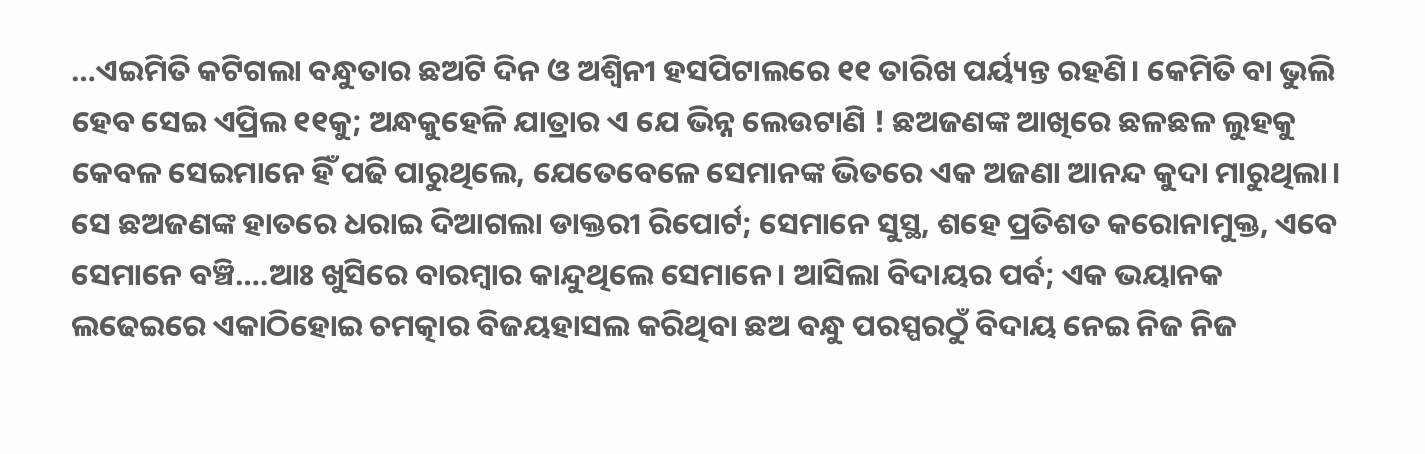…ଏଇମିତି କଟିଗଲା ବନ୍ଧୁତାର ଛଅଟି ଦିନ ଓ ଅଶ୍ୱିନୀ ହସପିଟାଲରେ ୧୧ ତାରିଖ ପର୍ୟ୍ୟନ୍ତ ରହଣି। କେମିତି ବା ଭୁଲି ହେବ ସେଇ ଏପ୍ରିଲ ୧୧କୁ; ଅନ୍ଧକୁହେଳି ଯାତ୍ରାର ଏ ଯେ ଭିନ୍ନ ଲେଉଟାଣି ! ଛଅଜଣଙ୍କ ଆଖିରେ ଛଳଛଳ ଲୁହକୁ କେବଳ ସେଇମାନେ ହିଁ ପଢି ପାରୁଥିଲେ, ଯେତେବେଳେ ସେମାନଙ୍କ ଭିତରେ ଏକ ଅଜଣା ଆନନ୍ଦ କୁଦା ମାରୁଥିଲା। ସେ ଛଅଜଣଙ୍କ ହାତରେ ଧରାଇ ଦିଆଗଲା ଡାକ୍ତରୀ ରିପୋର୍ଟ; ସେମାନେ ସୁସ୍ଥ, ଶହେ ପ୍ରତିଶତ କରୋନାମୁକ୍ତ, ଏବେ ସେମାନେ ବଞ୍ଚି….ଆଃ ଖୁସିରେ ବାରମ୍ବାର କାନ୍ଦୁଥିଲେ ସେମାନେ। ଆସିଲା ବିଦାୟର ପର୍ବ; ଏକ ଭୟାନକ ଲଢେଇରେ ଏକାଠିହୋଇ ଚମତ୍କାର ବିଜୟହାସଲ କରିଥିବା ଛଅ ବନ୍ଧୁ ପରସ୍ପରଠୁଁ ବିଦାୟ ନେଇ ନିଜ ନିଜ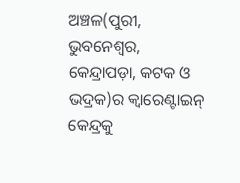ଅଞ୍ଚଳ(ପୁରୀ, ଭୁବନେଶ୍ୱର, କେନ୍ଦ୍ରାପଡ଼ା, କଟକ ଓ ଭଦ୍ରକ)ର କ୍ୱାରେଣ୍ଟାଇନ୍ କେନ୍ଦ୍ରକୁ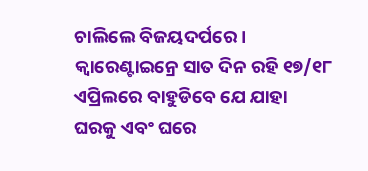ଚାଲିଲେ ବିଜୟଦର୍ପରେ। କ୍ୱାରେଣ୍ଟାଇନ୍ରେ ସାତ ଦିନ ରହି ୧୭/୧୮ ଏପ୍ରିଲରେ ବାହୁଡିବେ ଯେ ଯାହା ଘରକୁ ଏବଂ ଘରେ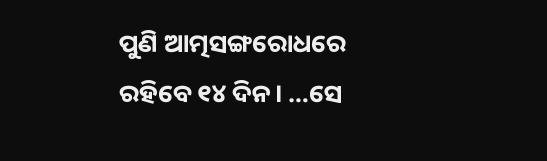ପୁଣି ଆତ୍ମସଙ୍ଗରୋଧରେ ରହିବେ ୧୪ ଦିନ। …ସେ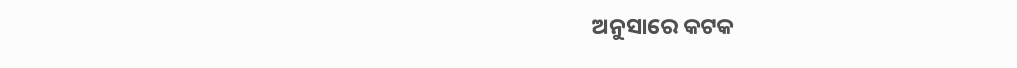ଅନୁସାରେ କଟକ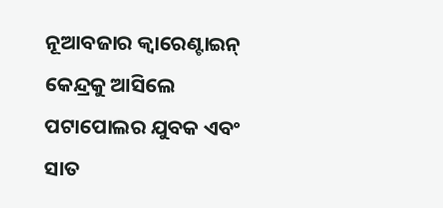ନୂଆବଜାର କ୍ୱାରେଣ୍ଟାଇନ୍ କେନ୍ଦ୍ରକୁ ଆସିଲେ ପଟାପୋଲର ଯୁବକ ଏବଂ ସାତ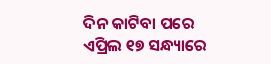ଦିନ କାଟିବା ପରେ ଏପ୍ରିଲ ୧୭ ସନ୍ଧ୍ୟାରେ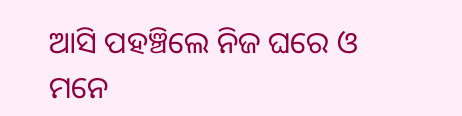ଆସି ପହଞ୍ଚିଲେ ନିଜ ଘରେ ଓ ମନେ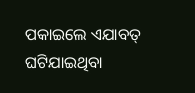ପକାଇଲେ ଏଯାବତ୍ ଘଟିଯାଇଥିବା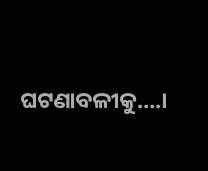ଘଟଣାବଳୀକୁ….।